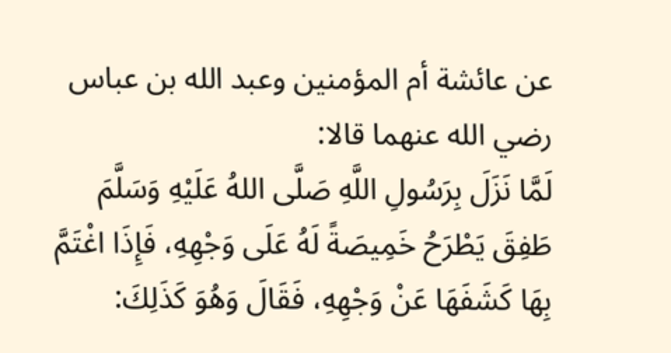عن عائشة أم المؤمنين وعبد الله بن عباس رضي الله عنهما قالا:
لَمَّا نَزَلَ بِرَسُولِ اللَّهِ صَلَّى اللهُ عَلَيْهِ وَسَلَّمَ طَفِقَ يَطْرَحُ خَمِيصَةً لَهُ عَلَى وَجْهِهِ، فَإِذَا اغْتَمَّ بِهَا كَشَفَهَا عَنْ وَجْهِهِ، فَقَالَ وَهُوَ كَذَلِكَ: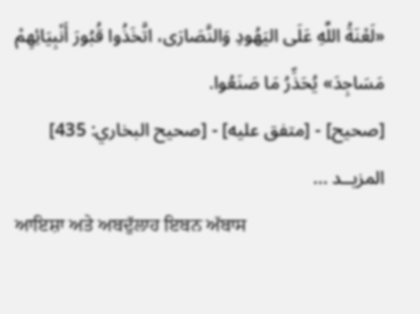«لَعْنَةُ اللَّهِ عَلَى اليَهُودِ وَالنَّصَارَى، اتَّخَذُوا قُبُورَ أَنْبِيَائِهِمْ مَسَاجِدَ» يُحَذِّرُ مَا صَنَعُوا.
[صحيح] - [متفق عليه] - [صحيح البخاري: 435]
المزيــد ...
ਆਇਸ਼ਾ ਅਤੇ ਅਬਦੁੱਲਾਹ ਇਬਨ ਅੱਬਾਸ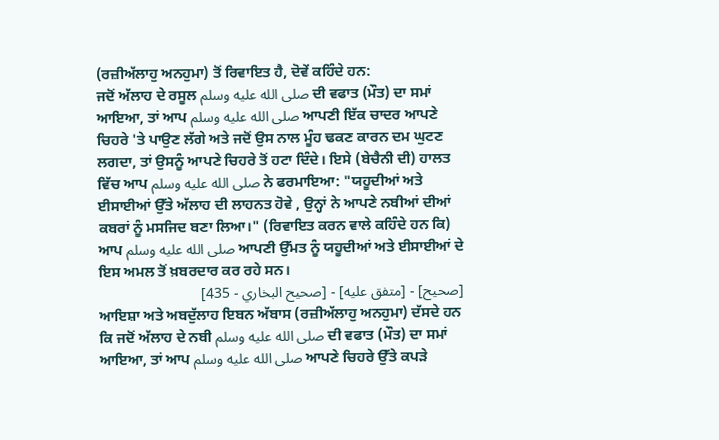(ਰਜ਼ੀਅੱਲਾਹੁ ਅਨਹੁਮਾ) ਤੋਂ ਰਿਵਾਇਤ ਹੈ, ਦੋਵੇਂ ਕਹਿੰਦੇ ਹਨ:
ਜਦੋਂ ਅੱਲਾਹ ਦੇ ਰਸੂਲ صلى الله عليه وسلم ਦੀ ਵਫਾਤ (ਮੌਤ) ਦਾ ਸਮਾਂ ਆਇਆ, ਤਾਂ ਆਪ صلى الله عليه وسلم ਆਪਣੀ ਇੱਕ ਚਾਦਰ ਆਪਣੇ ਚਿਹਰੇ 'ਤੇ ਪਾਉਣ ਲੱਗੇ ਅਤੇ ਜਦੋਂ ਉਸ ਨਾਲ ਮੂੰਹ ਢਕਣ ਕਾਰਨ ਦਮ ਘੁਟਣ ਲਗਦਾ, ਤਾਂ ਉਸਨੂੰ ਆਪਣੇ ਚਿਹਰੇ ਤੋਂ ਹਟਾ ਦਿੰਦੇ। ਇਸੇ (ਬੇਚੈਨੀ ਦੀ) ਹਾਲਤ ਵਿੱਚ ਆਪ صلى الله عليه وسلم ਨੇ ਫਰਮਾਇਆ: "ਯਹੂਦੀਆਂ ਅਤੇ ਈਸਾਈਆਂ ਉੱਤੇ ਅੱਲਾਹ ਦੀ ਲਾਹਨਤ ਹੋਵੇ , ਉਨ੍ਹਾਂ ਨੇ ਆਪਣੇ ਨਬੀਆਂ ਦੀਆਂ ਕਬਰਾਂ ਨੂੰ ਮਸਜਿਦ ਬਣਾ ਲਿਆ।" (ਰਿਵਾਇਤ ਕਰਨ ਵਾਲੇ ਕਹਿੰਦੇ ਹਨ ਕਿ) ਆਪ صلى الله عليه وسلم ਆਪਣੀ ਉੱਮਤ ਨੂੰ ਯਹੂਦੀਆਂ ਅਤੇ ਈਸਾਈਆਂ ਦੇ ਇਸ ਅਮਲ ਤੋਂ ਖ਼ਬਰਦਾਰ ਕਰ ਰਹੇ ਸਨ।
[صحيح] - [متفق عليه] - [صحيح البخاري - 435]
ਆਇਸ਼ਾ ਅਤੇ ਅਬਦੁੱਲਾਹ ਇਬਨ ਅੱਬਾਸ (ਰਜ਼ੀਅੱਲਾਹੁ ਅਨਹੁਮਾ) ਦੱਸਦੇ ਹਨ ਕਿ ਜਦੋਂ ਅੱਲਾਹ ਦੇ ਨਬੀ صلى الله عليه وسلم ਦੀ ਵਫਾਤ (ਮੌਤ) ਦਾ ਸਮਾਂ ਆਇਆ, ਤਾਂ ਆਪ صلى الله عليه وسلم ਆਪਣੇ ਚਿਹਰੇ ਉੱਤੇ ਕਪੜੇ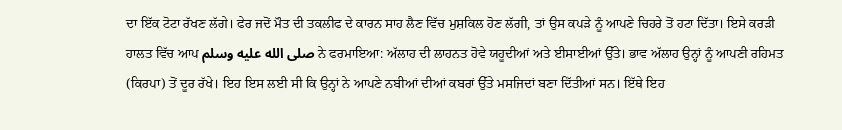ਦਾ ਇੱਕ ਟੋਟਾ ਰੱਖਣ ਲੱਗੇ। ਫੇਰ ਜਦੋਂ ਮੌਤ ਦੀ ਤਕਲੀਫ ਦੇ ਕਾਰਨ ਸਾਹ ਲੈਣ ਵਿੱਚ ਮੁਸ਼ਕਿਲ ਹੋਣ ਲੱਗੀ, ਤਾਂ ਉਸ ਕਪੜੇ ਨੂੰ ਆਪਣੇ ਚਿਹਰੇ ਤੋਂ ਹਟਾ ਦਿੱਤਾ। ਇਸੇ ਕਰੜੀ ਹਾਲਤ ਵਿੱਚ ਆਪ صلى الله عليه وسلم ਨੇ ਫਰਮਾਇਆ: ਅੱਲਾਹ ਦੀ ਲਾਹਨਤ ਹੋਵੇ ਯਹੂਦੀਆਂ ਅਤੇ ਈਸਾਈਆਂ ਉੱਤੇ। ਭਾਵ ਅੱਲਾਹ ਉਨ੍ਹਾਂ ਨੂੰ ਆਪਣੀ ਰਹਿਮਤ (ਕਿਰਪਾ) ਤੋਂ ਦੂਰ ਰੱਖੇ। ਇਹ ਇਸ ਲਈ ਸੀ ਕਿ ਉਨ੍ਹਾਂ ਨੇ ਆਪਣੇ ਨਬੀਆਂ ਦੀਆਂ ਕਬਰਾਂ ਉੱਤੇ ਮਸਜਿਦਾਂ ਬਣਾ ਦਿੱਤੀਆਂ ਸਨ। ਇੱਥੇ ਇਹ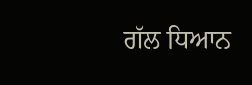ਗੱਲ ਧਿਆਨ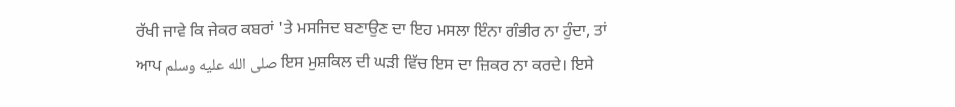ਰੱਖੀ ਜਾਵੇ ਕਿ ਜੇਕਰ ਕਬਰਾਂ 'ਤੇ ਮਸਜਿਦ ਬਣਾਉਣ ਦਾ ਇਹ ਮਸਲਾ ਇੰਨਾ ਗੰਭੀਰ ਨਾ ਹੁੰਦਾ, ਤਾਂ ਆਪ صلى الله عليه وسلم ਇਸ ਮੁਸ਼ਕਿਲ ਦੀ ਘੜੀ ਵਿੱਚ ਇਸ ਦਾ ਜ਼ਿਕਰ ਨਾ ਕਰਦੇ। ਇਸੇ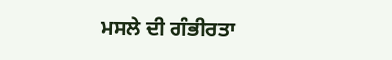ਮਸਲੇ ਦੀ ਗੰਭੀਰਤਾ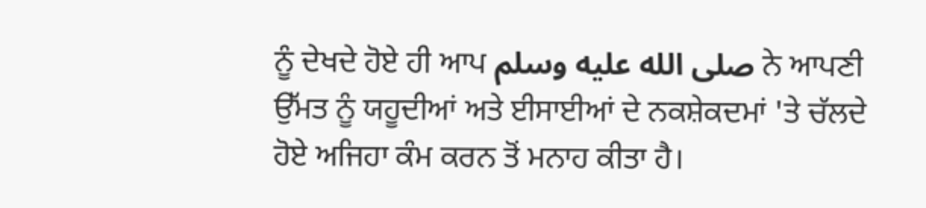ਨੂੰ ਦੇਖਦੇ ਹੋਏ ਹੀ ਆਪ صلى الله عليه وسلم ਨੇ ਆਪਣੀ ਉੱਮਤ ਨੂੰ ਯਹੂਦੀਆਂ ਅਤੇ ਈਸਾਈਆਂ ਦੇ ਨਕਸ਼ੇਕਦਮਾਂ 'ਤੇ ਚੱਲਦੇ ਹੋਏ ਅਜਿਹਾ ਕੰਮ ਕਰਨ ਤੋਂ ਮਨਾਹ ਕੀਤਾ ਹੈ।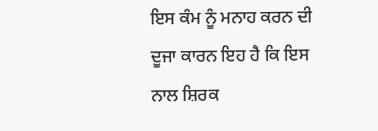ਇਸ ਕੰਮ ਨੂੰ ਮਨਾਹ ਕਰਨ ਦੀ ਦੂਜਾ ਕਾਰਨ ਇਹ ਹੈ ਕਿ ਇਸ ਨਾਲ ਸ਼ਿਰਕ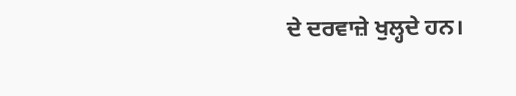ਦੇ ਦਰਵਾਜ਼ੇ ਖੁਲ੍ਹਦੇ ਹਨ।